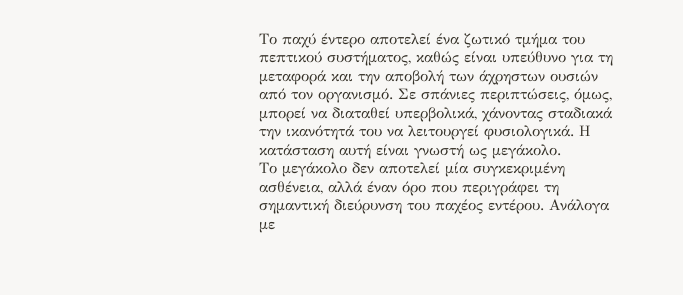Το παχύ έντερο αποτελεί ένα ζωτικό τμήμα του πεπτικού συστήματος, καθώς είναι υπεύθυνο για τη μεταφορά και την αποβολή των άχρηστων ουσιών από τον οργανισμό. Σε σπάνιες περιπτώσεις, όμως, μπορεί να διαταθεί υπερβολικά, χάνοντας σταδιακά την ικανότητά του να λειτουργεί φυσιολογικά. Η κατάσταση αυτή είναι γνωστή ως μεγάκολο.
Το μεγάκολο δεν αποτελεί μία συγκεκριμένη ασθένεια, αλλά έναν όρο που περιγράφει τη σημαντική διεύρυνση του παχέος εντέρου. Ανάλογα με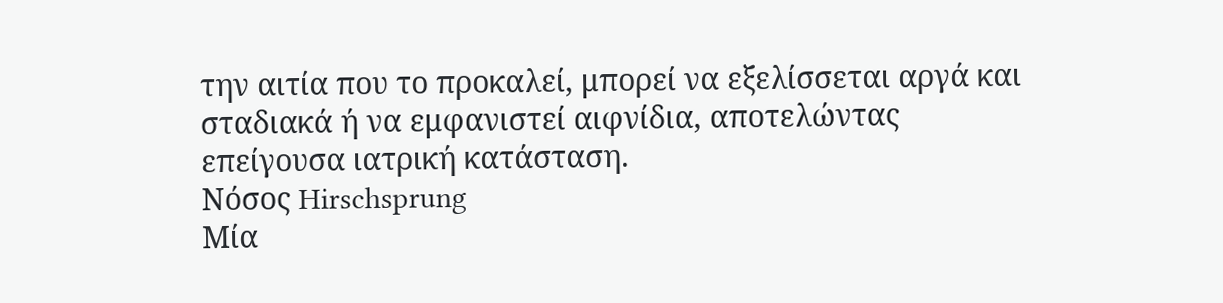την αιτία που το προκαλεί, μπορεί να εξελίσσεται αργά και σταδιακά ή να εμφανιστεί αιφνίδια, αποτελώντας επείγουσα ιατρική κατάσταση.
Νόσος Hirschsprung
Μία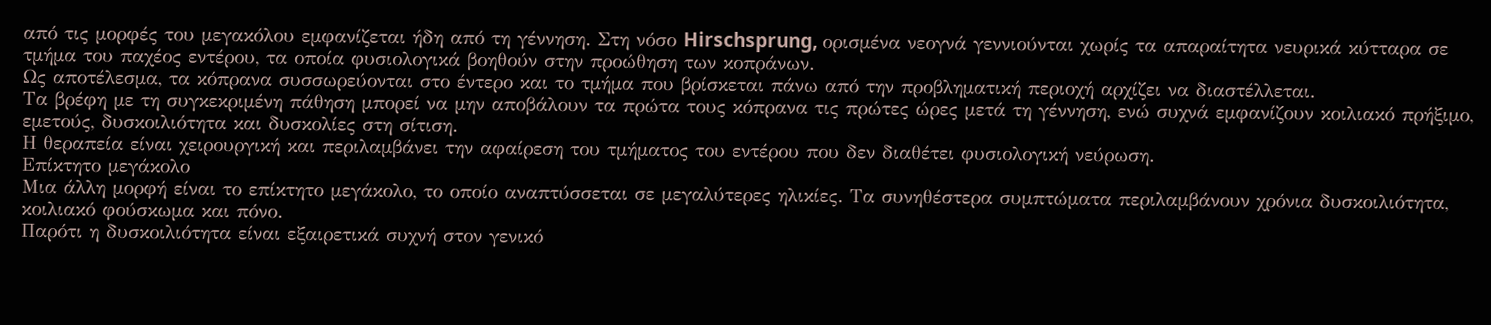από τις μορφές του μεγακόλου εμφανίζεται ήδη από τη γέννηση. Στη νόσο Hirschsprung, ορισμένα νεογνά γεννιούνται χωρίς τα απαραίτητα νευρικά κύτταρα σε τμήμα του παχέος εντέρου, τα οποία φυσιολογικά βοηθούν στην προώθηση των κοπράνων.
Ως αποτέλεσμα, τα κόπρανα συσσωρεύονται στο έντερο και το τμήμα που βρίσκεται πάνω από την προβληματική περιοχή αρχίζει να διαστέλλεται.
Τα βρέφη με τη συγκεκριμένη πάθηση μπορεί να μην αποβάλουν τα πρώτα τους κόπρανα τις πρώτες ώρες μετά τη γέννηση, ενώ συχνά εμφανίζουν κοιλιακό πρήξιμο, εμετούς, δυσκοιλιότητα και δυσκολίες στη σίτιση.
Η θεραπεία είναι χειρουργική και περιλαμβάνει την αφαίρεση του τμήματος του εντέρου που δεν διαθέτει φυσιολογική νεύρωση.
Επίκτητο μεγάκολο
Μια άλλη μορφή είναι το επίκτητο μεγάκολο, το οποίο αναπτύσσεται σε μεγαλύτερες ηλικίες. Τα συνηθέστερα συμπτώματα περιλαμβάνουν χρόνια δυσκοιλιότητα, κοιλιακό φούσκωμα και πόνο.
Παρότι η δυσκοιλιότητα είναι εξαιρετικά συχνή στον γενικό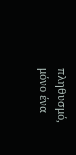πληθυσμό, μόνο ένα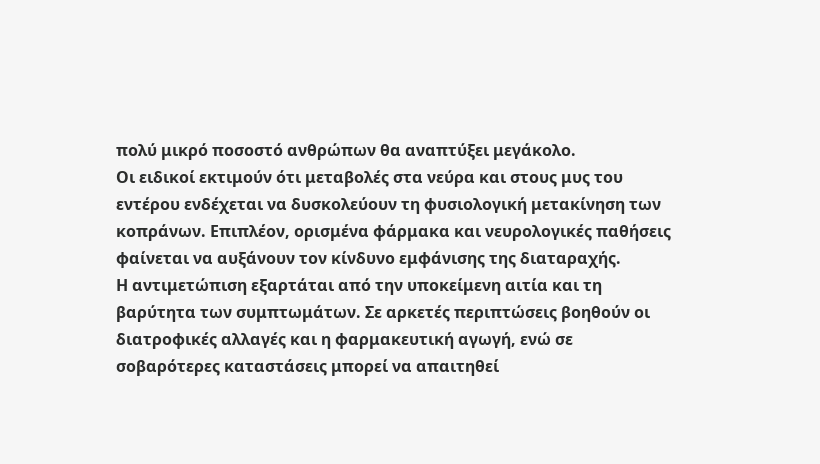πολύ μικρό ποσοστό ανθρώπων θα αναπτύξει μεγάκολο.
Οι ειδικοί εκτιμούν ότι μεταβολές στα νεύρα και στους μυς του εντέρου ενδέχεται να δυσκολεύουν τη φυσιολογική μετακίνηση των κοπράνων. Επιπλέον, ορισμένα φάρμακα και νευρολογικές παθήσεις φαίνεται να αυξάνουν τον κίνδυνο εμφάνισης της διαταραχής.
Η αντιμετώπιση εξαρτάται από την υποκείμενη αιτία και τη βαρύτητα των συμπτωμάτων. Σε αρκετές περιπτώσεις βοηθούν οι διατροφικές αλλαγές και η φαρμακευτική αγωγή, ενώ σε σοβαρότερες καταστάσεις μπορεί να απαιτηθεί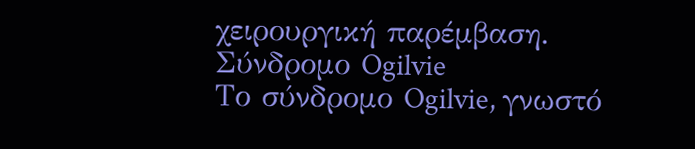χειρουργική παρέμβαση.
Σύνδρομο Ogilvie
Το σύνδρομο Ogilvie, γνωστό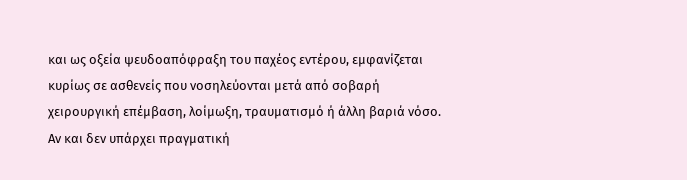και ως οξεία ψευδοαπόφραξη του παχέος εντέρου, εμφανίζεται κυρίως σε ασθενείς που νοσηλεύονται μετά από σοβαρή χειρουργική επέμβαση, λοίμωξη, τραυματισμό ή άλλη βαριά νόσο.
Αν και δεν υπάρχει πραγματική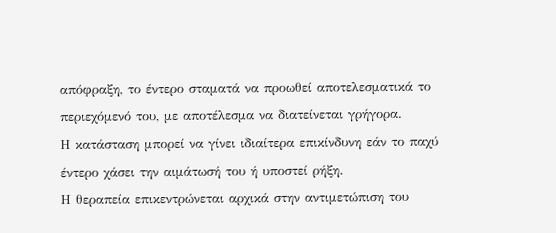απόφραξη, το έντερο σταματά να προωθεί αποτελεσματικά το περιεχόμενό του, με αποτέλεσμα να διατείνεται γρήγορα.
Η κατάσταση μπορεί να γίνει ιδιαίτερα επικίνδυνη εάν το παχύ έντερο χάσει την αιμάτωσή του ή υποστεί ρήξη.
Η θεραπεία επικεντρώνεται αρχικά στην αντιμετώπιση του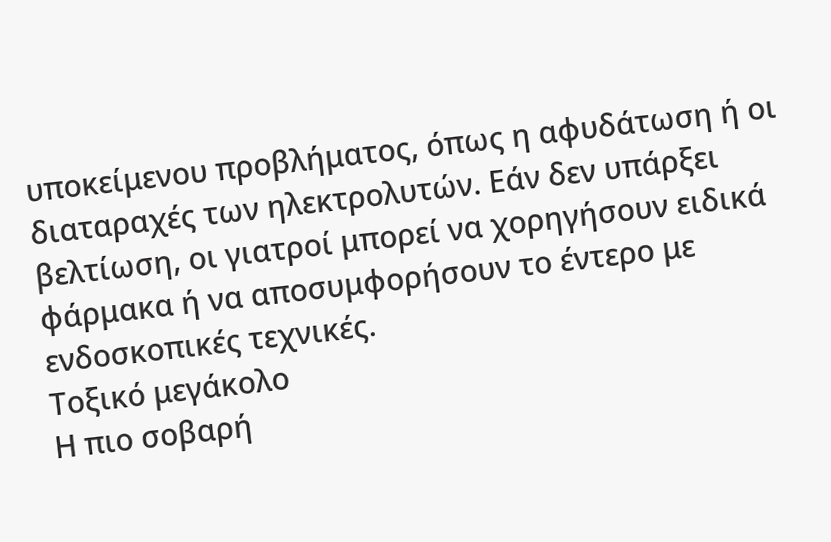υποκείμενου προβλήματος, όπως η αφυδάτωση ή οι διαταραχές των ηλεκτρολυτών. Εάν δεν υπάρξει βελτίωση, οι γιατροί μπορεί να χορηγήσουν ειδικά φάρμακα ή να αποσυμφορήσουν το έντερο με ενδοσκοπικές τεχνικές.
Τοξικό μεγάκολο
Η πιο σοβαρή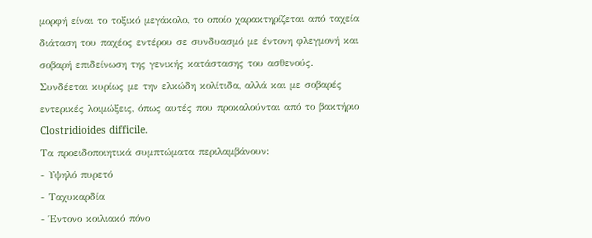μορφή είναι το τοξικό μεγάκολο, το οποίο χαρακτηρίζεται από ταχεία διάταση του παχέος εντέρου σε συνδυασμό με έντονη φλεγμονή και σοβαρή επιδείνωση της γενικής κατάστασης του ασθενούς.
Συνδέεται κυρίως με την ελκώδη κολίτιδα, αλλά και με σοβαρές εντερικές λοιμώξεις, όπως αυτές που προκαλούνται από το βακτήριο Clostridioides difficile.
Τα προειδοποιητικά συμπτώματα περιλαμβάνουν:
- Υψηλό πυρετό
- Ταχυκαρδία
- Έντονο κοιλιακό πόνο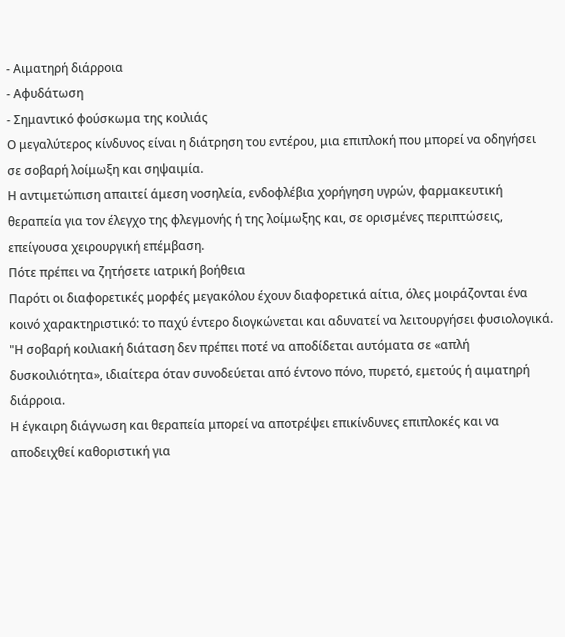- Αιματηρή διάρροια
- Αφυδάτωση
- Σημαντικό φούσκωμα της κοιλιάς
Ο μεγαλύτερος κίνδυνος είναι η διάτρηση του εντέρου, μια επιπλοκή που μπορεί να οδηγήσει σε σοβαρή λοίμωξη και σηψαιμία.
Η αντιμετώπιση απαιτεί άμεση νοσηλεία, ενδοφλέβια χορήγηση υγρών, φαρμακευτική θεραπεία για τον έλεγχο της φλεγμονής ή της λοίμωξης και, σε ορισμένες περιπτώσεις, επείγουσα χειρουργική επέμβαση.
Πότε πρέπει να ζητήσετε ιατρική βοήθεια
Παρότι οι διαφορετικές μορφές μεγακόλου έχουν διαφορετικά αίτια, όλες μοιράζονται ένα κοινό χαρακτηριστικό: το παχύ έντερο διογκώνεται και αδυνατεί να λειτουργήσει φυσιολογικά.
"Η σοβαρή κοιλιακή διάταση δεν πρέπει ποτέ να αποδίδεται αυτόματα σε «απλή δυσκοιλιότητα», ιδιαίτερα όταν συνοδεύεται από έντονο πόνο, πυρετό, εμετούς ή αιματηρή διάρροια.
Η έγκαιρη διάγνωση και θεραπεία μπορεί να αποτρέψει επικίνδυνες επιπλοκές και να αποδειχθεί καθοριστική για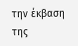την έκβαση της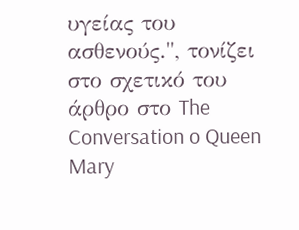υγείας του ασθενούς.", τονίζει στο σχετικό του άρθρο στο The Conversation o Queen Mary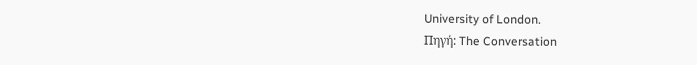University of London.
Πηγή: The Conversation